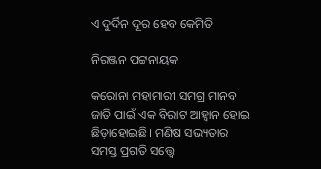ଏ ଦୁର୍ଦିନ ଦୂର ହେବ କେମିତି

ନିରଞ୍ଜନ ପଟ୍ଟନାୟକ

କରୋନା ମହାମାରୀ ସମଗ୍ର ମାନବ ଜାତି ପାଇଁ ଏକ ବିରାଟ ଆହ୍ବାନ ହୋଇ ଛିଡ଼ାହୋଇଛି। ମଣିଷ ସଭ୍ୟତାର ସମସ୍ତ ପ୍ରଗତି ସତ୍ତ୍ବେ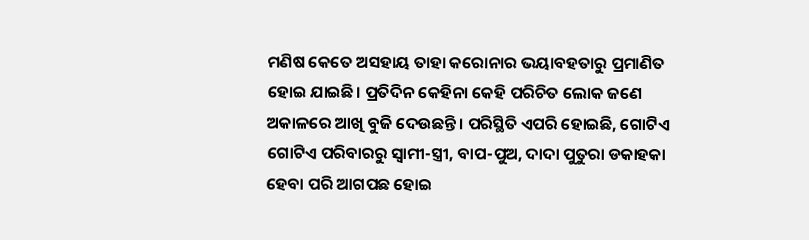ମଣିଷ କେତେ ଅସହାୟ ତାହା କରୋନାର ଭୟାବହତାରୁ ପ୍ରମାଣିତ ହୋଇ ଯାଇଛି। ପ୍ରତିଦିନ କେହିନା କେହି ପରିଚିତ ଲୋକ ଜଣେ ଅକାଳରେ ଆଖି ବୁଜି ଦେଉଛନ୍ତି। ପରିସ୍ଥିତି ଏପରି ହୋଇଛି, ଗୋଟିଏ ଗୋଟିଏ ପରିବାରରୁ ସ୍ୱାମୀ-ସ୍ତ୍ରୀ, ବାପ-ପୁଅ, ଦାଦା ପୁତୁରା ଡକାହକା ହେବା ପରି ଆଗପଛ ହୋଇ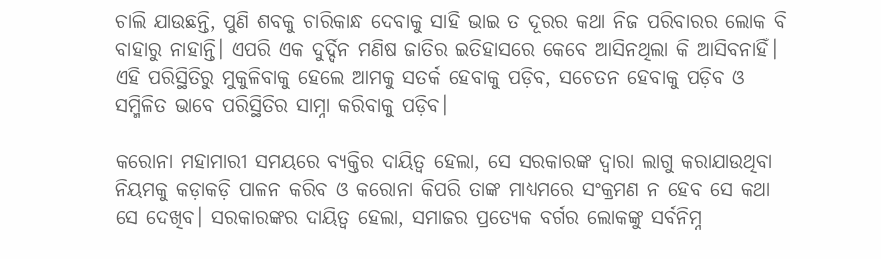ଚାଲି ଯାଉଛନ୍ତି, ପୁଣି ଶବକୁ ଚାରିକାନ୍ଧ ଦେବାକୁ ସାହି ଭାଇ ତ ଦୂରର କଥା ନିଜ ପରିବାରର ଲୋକ ବି ବାହାରୁ ନାହାନ୍ତି। ଏପରି ଏକ ଦୁର୍ଦ୍ଦିନ ମଣିଷ ଜାତିର ଇତିହାସରେ କେବେ ଆସିନଥିଲା କି ଆସିବନାହିଁ। ଏହି ପରିସ୍ଥିତିରୁ ମୁକୁଳିବାକୁ ହେଲେ ଆମକୁ ସତର୍କ ହେବାକୁ ପଡ଼ିବ, ସଚେତନ ହେବାକୁ ପଡ଼ିବ ଓ ସମ୍ମିଳିତ ଭାବେ ପରିସ୍ଥିତିର ସାମ୍ନା କରିବାକୁ ପଡ଼ିବ।

କରୋନା ମହାମାରୀ ସମୟରେ ବ୍ୟକ୍ତିର ଦାୟିତ୍ବ ହେଲା, ସେ ସରକାରଙ୍କ ଦ୍ବାରା ଲାଗୁ କରାଯାଉଥିବା ନିୟମକୁ କଡ଼ାକଡ଼ି ପାଳନ କରିବ ଓ କରୋନା କିପରି ତାଙ୍କ ମାଧ୍ୟମରେ ସଂକ୍ରମଣ ନ ହେବ ସେ କଥା ସେ ଦେଖିବ। ସରକାରଙ୍କର ଦାୟିତ୍ୱ ହେଲା, ସମାଜର ପ୍ରତ୍ୟେକ ବର୍ଗର ଲୋକଙ୍କୁ ସର୍ବନିମ୍ନ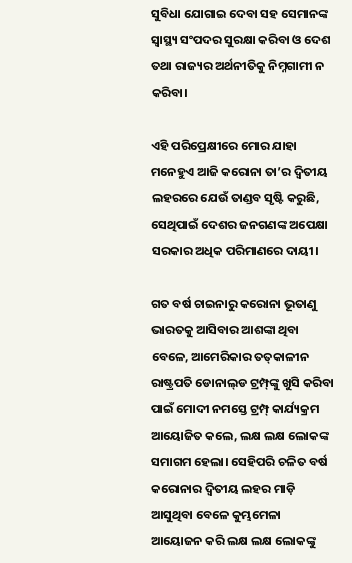ସୁବିଧା ଯୋଗାଇ ଦେବା ସହ ସେମାନଙ୍କ ସ୍ବାସ୍ଥ୍ୟ ସଂପଦର ସୁରକ୍ଷା କରିବା ଓ ଦେଶ ତଥା ରାଜ୍ୟର ଅର୍ଥନୀତିକୁ ନିମ୍ନଗାମୀ ନ କରିବା।

ଏହି ପରିପ୍ରେକ୍ଷୀରେ ମୋର ଯାହା ମନେହୁଏ ଆଜି କରୋନା ତା’ର ଦ୍ବିତୀୟ ଲହରରେ ଯେଉଁ ତାଣ୍ଡବ ସୃଷ୍ଟି କରୁଛି, ସେଥିପାଇଁ ଦେଶର ଜନଗଣଙ୍କ ଅପେକ୍ଷା ସରକାର ଅଧିକ ପରିମାଣରେ ଦାୟୀ।

ଗତ ବର୍ଷ ଚାଇନାରୁ କରୋନା ଭୂତାଣୁ ଭାରତକୁ ଆସିବାର ଆଶଙ୍କା ଥିବା ବେଳେ, ଆମେରିକାର ତତ୍‌କାଳୀନ ରାଷ୍ଟ୍ରପତି ଡୋନାଲ୍‌ଡ ଟ୍ରମ୍ପ୍‌ଙ୍କୁ ଖୁସି କରିବା ପାଇଁ ମୋଦୀ ନମସ୍ତେ ଟ୍ରମ୍ପ୍‌ କାର୍ଯ୍ୟକ୍ରମ ଆୟୋଜିତ କଲେ, ଲକ୍ଷ ଲକ୍ଷ ଲୋକଙ୍କ ସମାଗମ ହେଲା। ସେହିପରି ଚଳିତ ବର୍ଷ କରୋନାର ଦ୍ବିତୀୟ ଲହର ମାଡ଼ି ଆସୁଥିବା ବେଳେ କୁମ୍ଭମେଳା ଆୟୋଜନ କରି ଲକ୍ଷ ଲକ୍ଷ ଲୋକଙ୍କୁ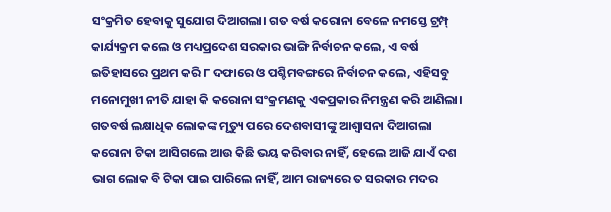ସଂକ୍ରମିତ ହେବାକୁ ସୁଯୋଗ ଦିଆଗଲା। ଗତ ବର୍ଷ କରୋନା ବେଳେ ନମସ୍ତେ ଟ୍ରମ୍ପ୍‌ କାର୍ଯ୍ୟକ୍ରମ କଲେ ଓ ମଧ୍ୟପ୍ରଦେଶ ସରକାର ଭାଙ୍ଗି ନିର୍ବାଚନ କଲେ, ଏ ବର୍ଷ ଇତିହାସରେ ପ୍ରଥମ କରି ୮ ଦଫାରେ ଓ ପଶ୍ଚିମବଙ୍ଗରେ ନିର୍ବାଚନ କଲେ, ଏହିସବୁ ମନୋମୁଖୀ ନୀତି ଯାହା କି କରୋନା ସଂକ୍ରମଣକୁ ଏକପ୍ରକାର ନିମନ୍ତ୍ରଣ କରି ଆଣିଲା। ଗତବର୍ଷ ଲକ୍ଷାଧିକ ଲୋକଙ୍କ ମୃତ୍ୟୁ ପରେ ଦେଶବାସୀଙ୍କୁ ଆଶ୍ବାସନା ଦିଆଗଲା କରୋନା ଟିକା ଆସିଗଲେ ଆଉ କିଛି ଭୟ କରିବାର ନାହିଁ, ହେଲେ ଆଜି ଯାଏଁ ଦଶ ଭାଗ ଲୋକ ବି ଟିକା ପାଇ ପାରିଲେ ନାହିଁ, ଆମ ରାଜ୍ୟରେ ତ ସରକାର ମଦର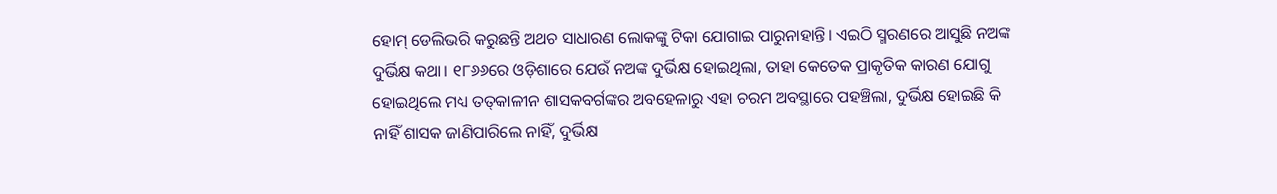ହୋମ୍‌ ଡେଲିଭରି କରୁଛନ୍ତି ଅଥଚ ସାଧାରଣ ଲୋକଙ୍କୁ ଟିକା ଯୋଗାଇ ପାରୁନାହାନ୍ତି। ଏଇଠି ସ୍ମରଣରେ ଆସୁଛି ନଅଙ୍କ ଦୁର୍ଭିକ୍ଷ କଥା। ୧୮୬୬ରେ ଓଡ଼ିଶାରେ ଯେଉଁ ନଅଙ୍କ ଦୁର୍ଭିକ୍ଷ ହୋଇଥିଲା, ତାହା କେତେକ ପ୍ରାକୃତିକ କାରଣ ଯୋଗୁ ହୋଇଥିଲେ ମଧ୍ୟ ତତ୍‌କାଳୀନ ଶାସକବର୍ଗଙ୍କର ଅବହେଳାରୁ ଏହା ଚରମ ଅବସ୍ଥାରେ ପହଞ୍ଚିଲା, ଦୁର୍ଭିକ୍ଷ ହୋଇଛି କି ନାହିଁ ଶାସକ ଜାଣିପାରିଲେ ନାହିଁ, ଦୁର୍ଭିକ୍ଷ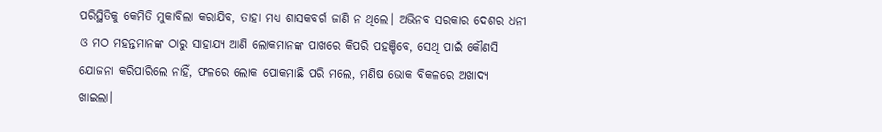ପରିସ୍ଥିତିକୁ କେମିତି ମୁକାବିଲା କରାଯିବ, ତାହା ମଧ୍ୟ ଶାସକବର୍ଗ ଜାଣି ନ ଥିଲେ। ଅଭିନବ ସରକାର ଦେଶର ଧନୀ ଓ ମଠ ମହନ୍ତମାନଙ୍କ ଠାରୁ ସାହାଯ୍ୟ ଆଣି ଲୋକମାନଙ୍କ ପାଖରେ କିପରି ପହଞ୍ଚିବେ, ସେଥି ପାଇଁ କୌଣସି ଯୋଜନା କରିପାରିଲେ ନାହିଁ, ଫଳରେ ଲୋକ ପୋକମାଛି ପରି ମଲେ, ମଣିଷ ଭୋକ ବିକଳରେ ଅଖାଦ୍ୟ ଖାଇଲା।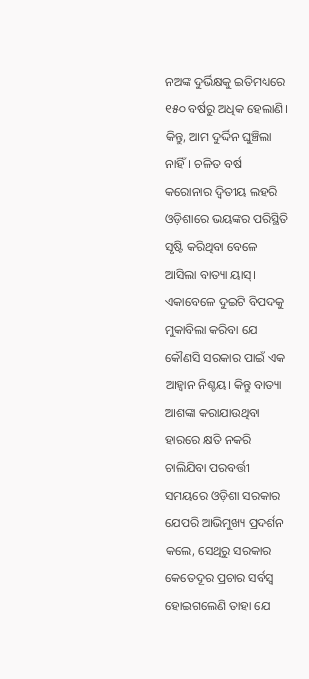ନଅଙ୍କ ଦୁର୍ଭିକ୍ଷକୁ ଇତିମଧ୍ୟରେ ୧୫୦ ବର୍ଷରୁ ଅଧିକ ହେଲାଣି। କିନ୍ତୁ, ଆମ ଦୁର୍ଦ୍ଦିନ ଘୁଞ୍ଚିଲା ନାହିଁ। ଚଳିତ ବର୍ଷ କରୋନାର ଦ୍ବିତୀୟ ଲହରି ଓଡ଼ିଶାରେ ଭୟଙ୍କର ପରିସ୍ଥିତି ସୃଷ୍ଟି କରିଥିବା ବେଳେ ଆସିଲା ବାତ୍ୟା ୟାସ୍। ଏକାବେଳେ ଦୁଇଟି ବିପଦକୁ ମୁକାବିଲା କରିବା ଯେ କୌଣସି ସରକାର ପାଇଁ ଏକ ଆହ୍ବାନ ନିଶ୍ଚୟ। କିନ୍ତୁ ବାତ୍ୟା ଆଶଙ୍କା କରାଯାଉଥିବା ହାରରେ କ୍ଷତି ନକରି ଚାଲିଯିବା ପରବର୍ତ୍ତୀ ସମୟରେ ଓଡ଼ିଶା ସରକାର ଯେପରି ଆଭିମୁଖ୍ୟ ପ୍ରଦର୍ଶନ କଲେ, ସେଥିରୁ ସରକାର କେତେଦୂର ପ୍ରଚାର ସର୍ବସ୍ବ ହୋଇଗଲେଣି ତାହା ଯେ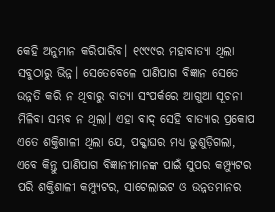କେହି ଅନୁମାନ କରିପାରିବ। ୧୯୯୯ର ମହାବାତ୍ୟା ଥିଲା ସବୁଠାରୁ ଭିନ୍ନ। ସେତେବେଳେ ପାଣିପାଗ ବିଜ୍ଞାନ ସେତେ ଉନ୍ନତି କରି ନ ଥିବାରୁ ବାତ୍ୟା ସଂପର୍କରେ ଆଗୁଆ ସୂଚନା ମିଳିବା ସମ୍ଭବ ନ ଥିଲା। ଏହା ବାଦ୍‌ ସେହି ବାତ୍ୟାର ପ୍ରକୋପ ଏତେ ଶକ୍ତିଶାଳୀ ଥିଲା ଯେ, ପକ୍କାଘର ମଧ୍ୟ ଭୁଶୁଡ଼ିଗଲା, ଏବେ କିନ୍ତୁ ପାଣିପାଗ ବିଜ୍ଞାନୀମାନଙ୍କ ପାଇଁ ସୁପର କମ୍ପ୍ୟୁଟର ପରି ଶକ୍ତିଶାଳୀ କମ୍ପ୍ୟୁଟର, ସାଟେଲାଇଟ ଓ ଉନ୍ନତମାନର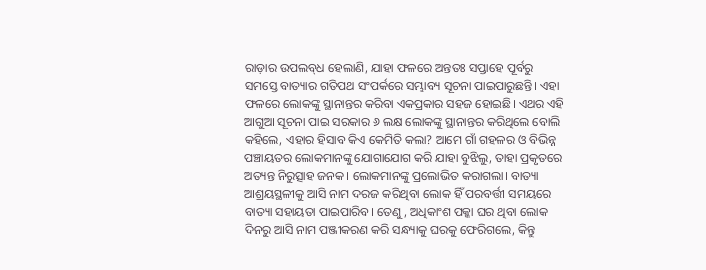ରାଡ଼ାର ଉପଲବ୍‌ଧ ହେଲାଣି, ଯାହା ଫଳରେ ଅନ୍ତତଃ ସପ୍ତାହେ ପୂର୍ବରୁ ସମସ୍ତେ ବାତ୍ୟାର ଗତିପଥ ସଂପର୍କରେ ସମ୍ଭାବ୍ୟ ସୂଚନା ପାଇପାରୁଛନ୍ତି। ଏହା ଫଳରେ ଲୋକଙ୍କୁ ସ୍ଥାନାନ୍ତର କରିବା ଏକପ୍ରକାର ସହଜ ହୋଇଛି। ଏଥର ଏହି ଆଗୁଆ ସୂଚନା ପାଇ ସରକାର ୬ ଲକ୍ଷ ଲୋକଙ୍କୁ ସ୍ଥାନାନ୍ତର କରିଥିଲେ ବୋଲି କହିଲେ, ଏହାର ହିସାବ କିଏ କେମିତି କଲା? ଆମେ ଗାଁ ଗହଳର ଓ ବିଭିନ୍ନ ପଞ୍ଚାୟତର ଲୋକମାନଙ୍କୁ ଯୋଗାଯୋଗ କରି ଯାହା ବୁଝିଲୁ, ତାହା ପ୍ରକୃତରେ ଅତ୍ୟନ୍ତ ନିରୁତ୍ସାହ ଜନକ। ଲୋକମାନଙ୍କୁ ପ୍ରଲୋଭିତ କରାଗଲା। ବାତ୍ୟା ଆଶ୍ରୟସ୍ଥଳୀକୁ ଆସି ନାମ ଦରଜ କରିଥିବା ଲୋକ ହିଁ ପରବର୍ତ୍ତୀ ସମୟରେ ବାତ୍ୟା ସହାୟତା ପାଇପାରିବ। ତେଣୁ, ଅଧିକାଂଶ ପକ୍କା ଘର ଥିବା ଲୋକ ଦିନରୁ ଆସି ନାମ ପଞ୍ଜୀକରଣ କରି ସନ୍ଧ୍ୟାକୁ ଘରକୁ ଫେରିଗଲେ, କିନ୍ତୁ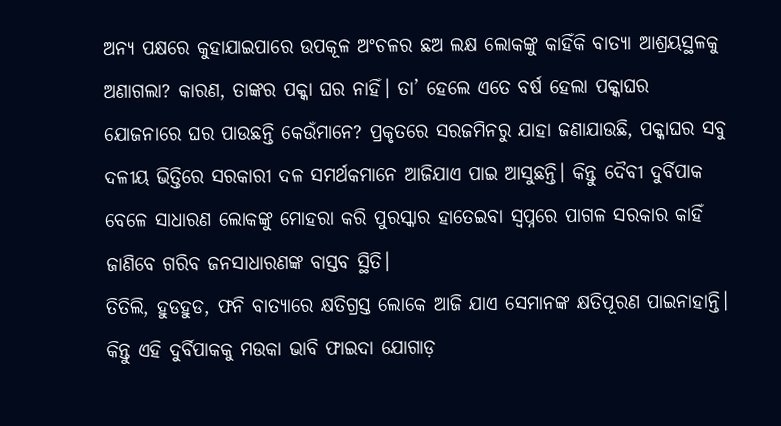ଅନ୍ୟ ପକ୍ଷରେ କୁହାଯାଇପାରେ ଉପକୂଳ ଅଂଚଳର ଛଅ ଲକ୍ଷ ଲୋକଙ୍କୁ କାହିଁକି ବାତ୍ୟା ଆଶ୍ରୟସ୍ଥଳକୁ ଅଣାଗଲା? କାରଣ, ତାଙ୍କର ପକ୍କା ଘର ନାହିଁ। ତା’ ହେଲେ ଏତେ ବର୍ଷ ହେଲା ପକ୍କାଘର ଯୋଜନାରେ ଘର ପାଉଛନ୍ତି କେଉଁମାନେ? ପ୍ରକୃତରେ ସରଜମିନରୁ ଯାହା ଜଣାଯାଉଛି, ପକ୍କାଘର ସବୁ ଦଳୀୟ ଭିତ୍ତିରେ ସରକାରୀ ଦଳ ସମର୍ଥକମାନେ ଆଜିଯାଏ ପାଇ ଆସୁଛନ୍ତି। କିନ୍ତୁ ଦୈବୀ ଦୁର୍ବିପାକ ବେଳେ ସାଧାରଣ ଲୋକଙ୍କୁ ମୋହରା କରି ପୁରସ୍କାର ହାତେଇବା ସ୍ବପ୍ନରେ ପାଗଳ ସରକାର କାହିଁ ଜାଣିବେ ଗରିବ ଜନସାଧାରଣଙ୍କ ବାସ୍ତବ ସ୍ଥିତି।
ତିତିଲି, ହୁଡହୁଡ, ଫନି ବାତ୍ୟାରେ କ୍ଷତିଗ୍ରସ୍ତ ଲୋକେ ଆଜି ଯାଏ ସେମାନଙ୍କ କ୍ଷତିପୂରଣ ପାଇନାହାନ୍ତି। କିନ୍ତୁ ଏହି ଦୁର୍ବିପାକକୁ ମଉକା ଭାବି ଫାଇଦା ଯୋଗାଡ଼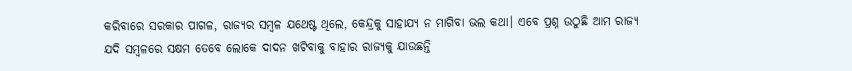କରିବାରେ ସରକାର ପାଗଳ, ରାଜ୍ୟର ସମ୍ବଳ ଯଥେଷ୍ଟ ଥିଲେ, କେନ୍ଦ୍ରକୁ ସାହାଯ୍ୟ ନ ମାଗିବା ଭଲ କଥା। ଏବେ ପ୍ରଶ୍ନ ଉଠୁଛି ଆମ ରାଜ୍ୟ ଯଦି ସମ୍ବଳରେ ସକ୍ଷମ ତେବେ ଲୋକେ ଦାଦନ ଖଟିବାକୁ ବାହାର ରାଜ୍ୟକୁ ଯାଉଛନ୍ତି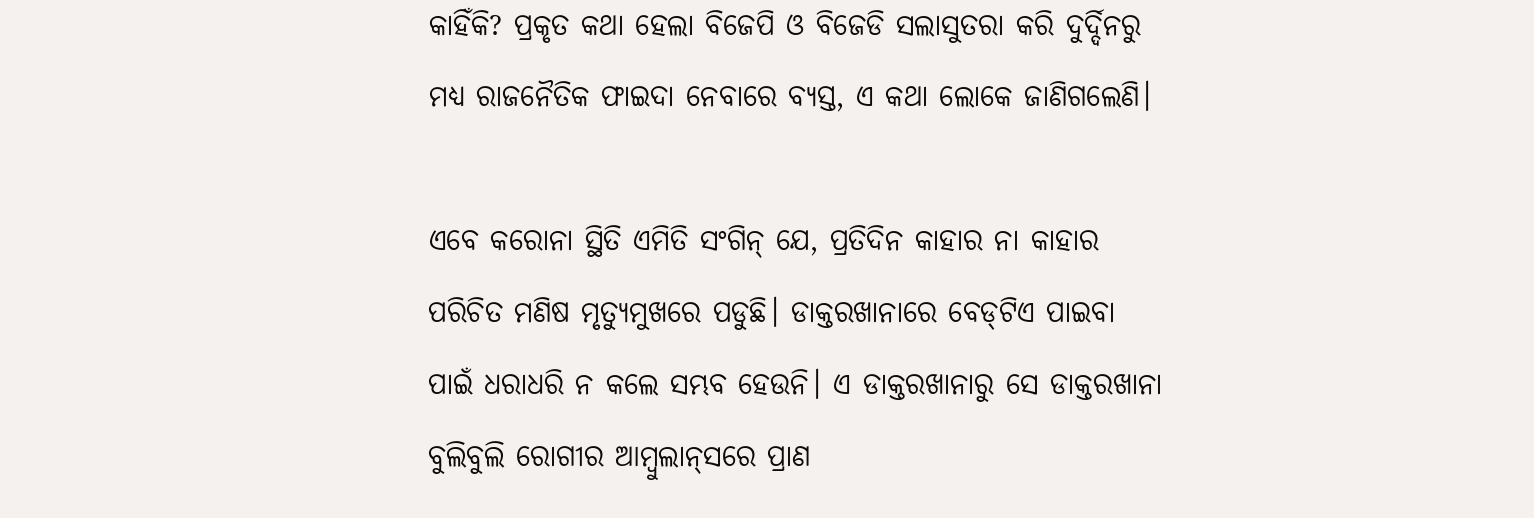କାହିଁକି? ପ୍ରକୃତ କଥା ହେଲା ବିଜେପି ଓ ବିଜେଡି ସଲାସୁତରା କରି ଦୁର୍ଦ୍ଦିନରୁ ମଧ୍ୟ ରାଜନୈତିକ ଫାଇଦା ନେବାରେ ବ୍ୟସ୍ତ, ଏ କଥା ଲୋକେ ଜାଣିଗଲେଣି।

ଏବେ କରୋନା ସ୍ଥିତି ଏମିତି ସଂଗିନ୍‌ ଯେ, ପ୍ରତିଦିନ କାହାର ନା କାହାର ପରିଚିତ ମଣିଷ ମୃତ୍ୟୁମୁଖରେ ପଡୁଛି। ଡାକ୍ତରଖାନାରେ ବେଡ୍‌ଟିଏ ପାଇବା ପାଇଁ ଧରାଧରି ନ କଲେ ସମ୍ଭବ ହେଉନି। ଏ ଡାକ୍ତରଖାନାରୁ ସେ ଡାକ୍ତରଖାନା ବୁଲିବୁଲି ରୋଗୀର ଆମ୍ବୁଲାନ୍‌ସରେ ପ୍ରାଣ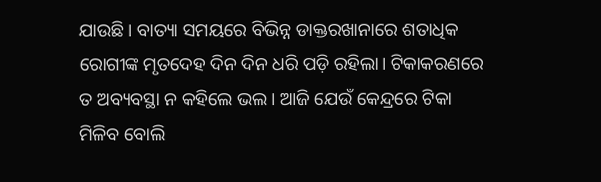ଯାଉଛି। ବାତ୍ୟା ସମୟରେ ବିଭିନ୍ନ ଡାକ୍ତରଖାନାରେ ଶତାଧିକ ରୋଗୀଙ୍କ ମୃତଦେହ ଦିନ ଦିନ ଧରି ପଡ଼ି ରହିଲା। ଟିକାକରଣରେ ତ ଅବ୍ୟବସ୍ଥା ନ କହିଲେ ଭଲ। ଆଜି ଯେଉଁ କେନ୍ଦ୍ରରେ ଟିକା ମିଳିବ ବୋଲି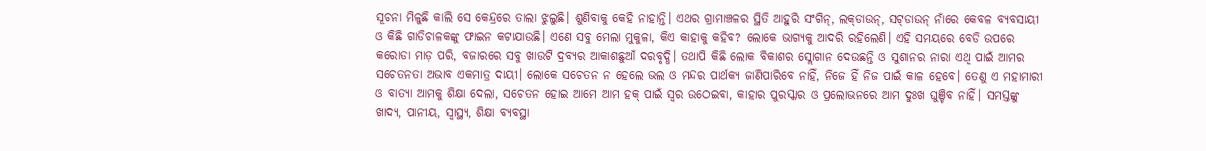ସୂଚନା ମିଳୁଛି କାଲି ସେ କେନ୍ଦ୍ରରେ ତାଲା ଝୁଲୁଛି। ଶୁଣିବାକୁ କେହି ନାହାନ୍ତି। ଏଥର ଗ୍ରାମାଞ୍ଚଳର ସ୍ଥିତି ଆହୁରି ସଂଗିନ୍, ଲକ୍‌ଡାଉନ୍‌, ସଟ୍‌ଡାଉନ୍‌ ନାଁରେ କେବଳ ବ୍ୟବସାୟୀ ଓ କିଛି ଗାଡିଚାଳକଙ୍କୁ ଫାଇନ କଟାଯାଉଛି। ଏଣେ ସବୁ ମେଲା ମୁକୁଳା, କିଏ କାହାକୁ କହିବ? ଲୋକେ ଭାଗ୍ୟକୁ ଆଦରି ରହିଲେଣି। ଏହି ସମୟରେ ବେଡି ଉପରେ କରୋଡା ମାଡ଼ ପରି, ବଜାରରେ ସବୁ ଖାଉଟି ଦ୍ରବ୍ୟର ଆକାଶଛୁଆଁ ଦରବୃଦ୍ଧି। ତଥାପି କିଛି ଲୋକ ବିକାଶର ସ୍ଲୋଗାନ ଦେଉଛନ୍ତି ଓ ସୁଶାନର ନାରା ଏଥି ପାଇଁ ଆମର ସଚେତନତା ଅଭାବ ଏକମାତ୍ର ଦାୟୀ। ଲୋକେ ସଚେତନ ନ ହେଲେ ଭଲ ଓ ମନ୍ଦର ପାର୍ଥକ୍ୟ ଜାଣିପାରିବେ ନାହିଁ, ନିଜେ ହିଁ ନିଜ ପାଇଁ କାଳ ହେବେ। ତେଣୁ ଏ ମହାମାରୀ ଓ ବାତ୍ୟା ଆମକୁ ଶିକ୍ଷା ଦେଲା, ସଚେତନ ହୋଇ ଆମେ ଆମ ହକ୍‌ ପାଇଁ ସ୍ୱର ଉଠେଇବା, କାହାର ପୁରସ୍କାର ଓ ପ୍ରଲୋଭନରେ ଆମ ଦୁଃଖ ଘୁଞ୍ଚିବ ନାହିଁ। ସମସ୍ତଙ୍କୁ ଖାଦ୍ୟ, ପାନୀୟ, ସ୍ବାସ୍ଥ୍ୟ, ଶିକ୍ଷା ବ୍ୟବସ୍ଥା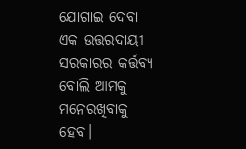ଯୋଗାଇ ଦେବା ଏକ ଉତ୍ତରଦାୟୀ ସରକାରର କର୍ତ୍ତବ୍ୟ ବୋଲି ଆମକୁ ମନେରଖିବାକୁ ହେବ।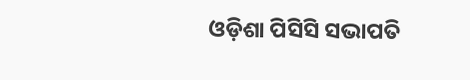ଓଡ଼ିଶା ପିସିସି ସଭାପତି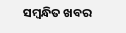ସମ୍ବନ୍ଧିତ ଖବର